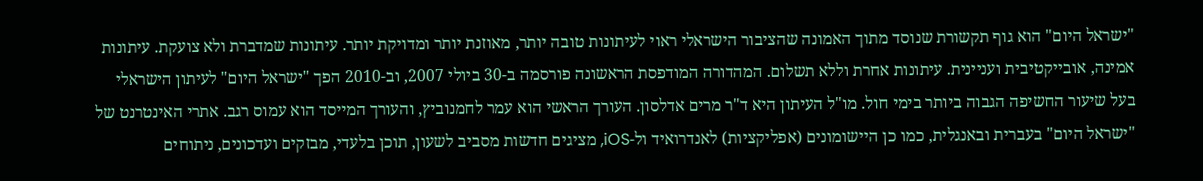"ישראל היום" הוא גוף תקשורת שנוסד מתוך האמונה שהציבור הישראלי ראוי לעיתונות טובה יותר, מאוזנת יותר ומדויקת יותר. עיתונות שמדברת ולא צועקת. עיתונות אמינה, אובייקטיבית ועניינית. עיתונות אחרת וללא תשלום. המהדורה המודפסת הראשונה פורסמה ב-30 ביולי 2007, וב-2010 הפך "ישראל היום" לעיתון הישראלי בעל שיעור החשיפה הגבוה ביותר בימי חול. מו"ל העיתון היא ד"ר מרים אדלסון. העורך הראשי הוא עמר לחמנוביץ, והעורך המייסד הוא עמוס רגב. אתרי האינטרנט של "ישראל היום" בעברית ובאנגלית, כמו כן היישומונים (אפליקציות) לאנדרואיד ול-iOS, מציגים חדשות מסביב לשעון, תוכן בלעדי, מבזקים ועדכונים, ניתוחים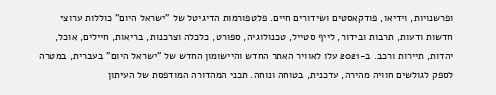ופרשנויות, וידיאו, פודקאסטים ושידורים חיים. פלטפורמות הדיגיטל של "ישראל היום" כוללות ערוצי חדשות ודעות, תרבות ובידור, לייף סטייל, טכנולוגיה, ספורט, כלכלה וצרכנות, בריאות, חיילים, אוכל, יהדות, תיירות ורכב. ב-2021 עלו לאוויר האתר החדש והיישומון החדש של "ישראל היום" בעברית, במטרה לספק לגולשים חוויה מהירה, עדכנית, בטוחה ונוחה. תכני המהדורה המודפסת של העיתון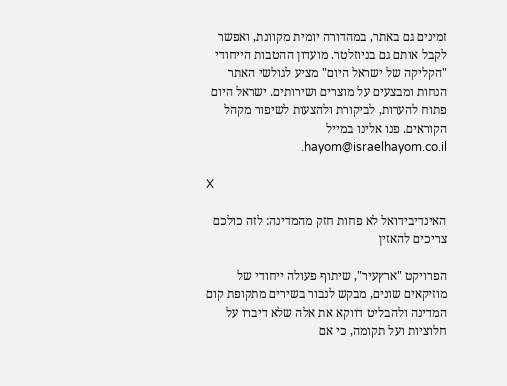זמינים גם באתר, במהדורה יומית מקוונת, ואפשר לקבל אותם גם בניוזלטר. מועדון ההטבות הייחודי "הקליקה של ישראל היום" מציע לגולשי האתר הנחות ומבצעים על מוצרים ושירותים. ישראל היום פתוח להערות, לביקורת ולהצעות לשיפור מקהל הקוראים. פנו אלינו במייל hayom@israelhayom.co.il.

X

האינדיבידואל לא פחות חזק מהמדינה: לזה כולכם צריכים להאזין

הפרויקט "ארץעיר", שיתוף פעולה ייחודי של מוזיקאים שונים, מבקש לנבור בשירים מתקופת קום המדינה ולהבליט דווקא את אלה שלא דיברו על חלוציות ועל תקומה, כי אם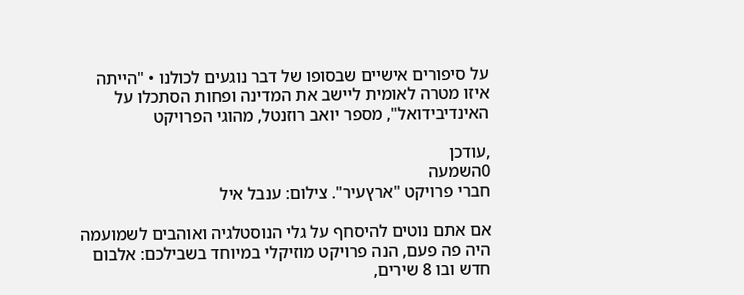על סיפורים אישיים שבסופו של דבר נוגעים לכולנו • "הייתה איזו מטרה לאומית ליישב את המדינה ופחות הסתכלו על האינדיבידואל", מספר יואב רוזנטל, מהוגי הפרויקט

,עודכן
0השמעה
חברי פרויקט "ארץעיר". צילום: ענבל איל

אם אתם נוטים להיסחף על גלי הנוסטלגיה ואוהבים לשמועמה היה פה פעם, הנה פרויקט מוזיקלי במיוחד בשבילכם: אלבום חדש ובו 8 שירים,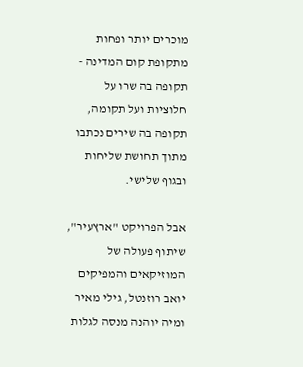מוכרים יותר ופחות מתקופת קום המדינה - תקופה בה שרו על חלוציות ועל תקומה, תקופה בה שירים נכתבו מתוך תחושת שליחות ובגוף שלישי.

אבל הפרויקט "ארץעיר", שיתוף פעולה של המוזיקאים והמפיקים יואב רוזנטל, גילי מאיר ומיה יוהנה מנסה לגלות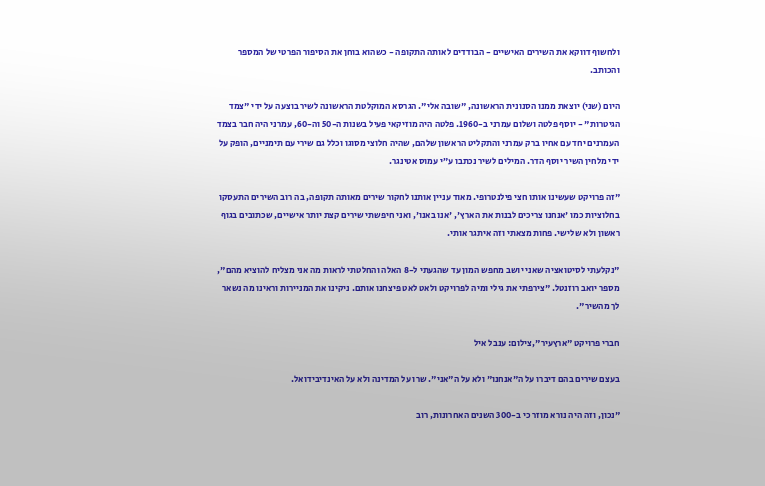ולחשוף דווקא את השירים האישיים - הבודדים לאותה התקופה - כשהוא בוחן את הסיפור הפרטי של המספר והכותב.

היום (שני) יוצאת ממנו הסנונית הראשונה, "שובה אלי". הגרסא המוקלטת הראשונה לשיר בוצעה על ידי "צמד הגיטרות" - יוסף פלטה ושלום עמרני ב-1960. פלטה היה מוזיקאי פעיל בשנות ה-50 וה-60, עמרני היה חבר בצמד העמרנים יחד עם אחיו ברק עמרני והתקליט הראשון שלהם, שהיה חלוצי מסוגו וכלל גם שירי עם תימניים, הופק על ידי מלחין השיר יוסף הדר. המילים לשיר נכתבו ע״י עמוס אטינגר.

"זה פרויקט שעשינו אותו חצי פילנטרופי. מאוד עניין אותנו לחקור שירים מאותה תקופה, בה רוב השירים התעסקו בחלוציות כמו 'אנחנו צריכים לבנות את הארץ', 'אנו באנו', ואני חיפשתי שירים קצת יותר אישיים, שכתובים בגוף ראשון ולא שלישי. פחות מצאתי וזה איתגר אותי.

"נקלעתי לסיטואציה שאני יושב מחפש המון עד שהגעתי ל-8 האלה והחלטתי לראות מה אני מצליח להוציא מהם", מספר יואב רוזנטל. "צירפתי את גילי ומיה לפרויקט ולאט לאט פיצחנו אותם. ניקינו את המניירות וראינו מה נשאר לך מהשיר".

חברי פרויקט "ארץעיר",צילום: ענבל איל

בעצם שירים בהם דיברו על ה"אנחנו" ולא על ה"אני". שרו על המדינה ולא על האינדיבידואל.

"נכון, וזה היה נורא מוזר כי ב-300 השנים האחרונות, רוב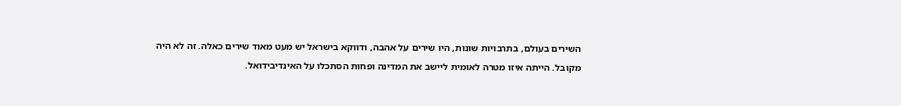השירים בעולם, בתרבויות שונות, היו שירים על אהבה, ודווקא בישראל יש מעט מאוד שירים כאלה. זה לא היה מקובל. הייתה איזו מטרה לאומית ליישב את המדינה ופחות הסתכלו על האינדיבידואל.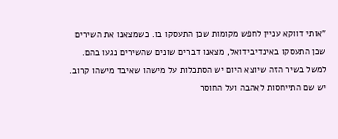"אותי דווקא עניין לחפש מקומות שכן התעסקו בו. כשמצאנו את השירים שכן התעסקו באינדיבידואל, מצאנו דברים שונים שהשירים נגעו בהם. למשל בשיר הזה שיוצא היום יש הסתכלות על מישהו שאיבד מישהו קרוב. יש שם התייחסות לאהבה ועל החוסר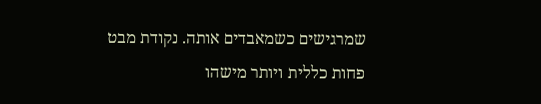שמרגישים כשמאבדים אותה. נקודת מבט פחות כללית ויותר מישהו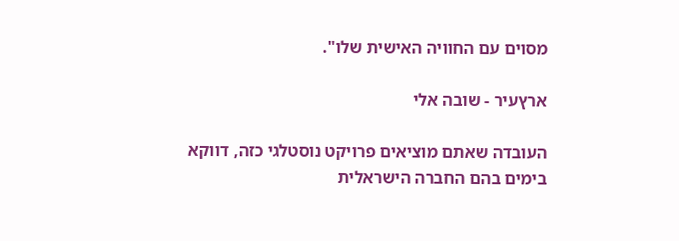מסוים עם החוויה האישית שלו".

ארץעיר - שובה אלי

העובדה שאתם מוציאים פרויקט נוסטלגי כזה, דווקא בימים בהם החברה הישראלית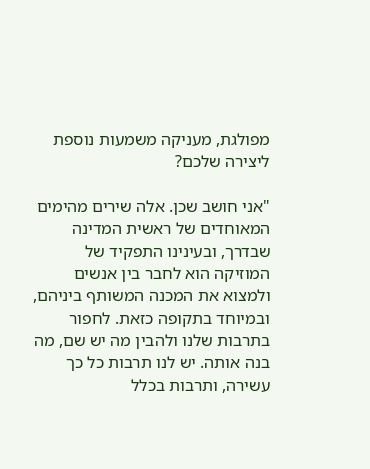מפולגת, מעניקה משמעות נוספת ליצירה שלכם?

"אני חושב שכן. אלה שירים מהימים המאוחדים של ראשית המדינה שבדרך, ובעינינו התפקיד של המוזיקה הוא לחבר בין אנשים ולמצוא את המכנה המשותף ביניהם, ובמיוחד בתקופה כזאת. לחפור בתרבות שלנו ולהבין מה יש שם, מה בנה אותה. יש לנו תרבות כל כך עשירה, ותרבות בכלל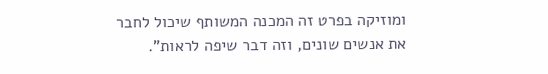ומוזיקה בפרט זה המכנה המשותף שיכול לחבר את אנשים שונים, וזה דבר שיפה לראות".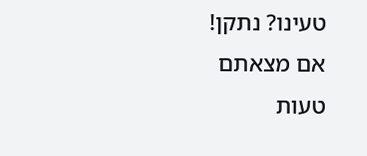טעינו? נתקן! אם מצאתם טעות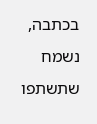בכתבה, נשמח שתשתפו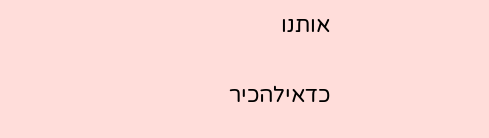אותנו

כדאילהכיר